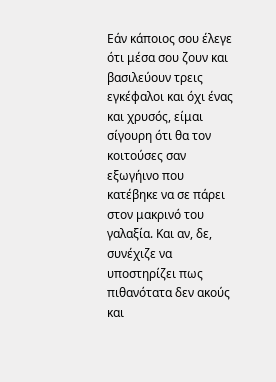Εάν κάποιος σου έλεγε ότι μέσα σου ζουν και βασιλεύουν τρεις εγκέφαλοι και όχι ένας και χρυσός, είμαι σίγουρη ότι θα τον κοιτούσες σαν εξωγήινο που κατέβηκε να σε πάρει στον μακρινό του γαλαξία. Και αν, δε, συνέχιζε να υποστηρίζει πως πιθανότατα δεν ακούς και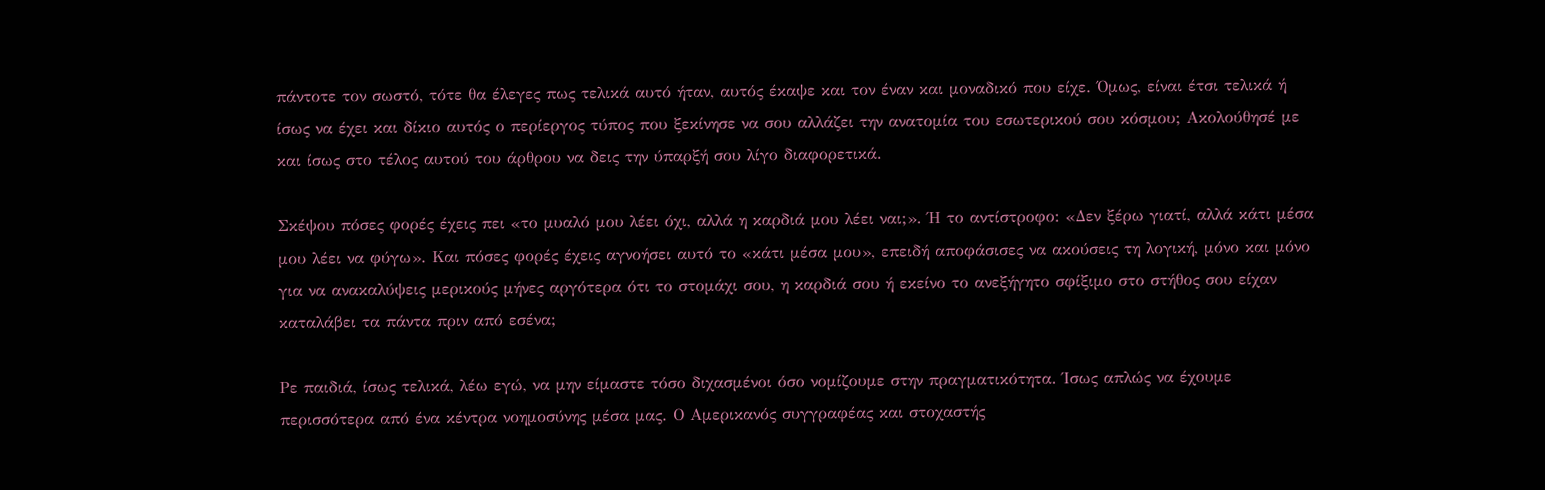πάντοτε τον σωστό, τότε θα έλεγες πως τελικά αυτό ήταν, αυτός έκαψε και τον έναν και μοναδικό που είχε. Όμως, είναι έτσι τελικά ή ίσως να έχει και δίκιο αυτός ο περίεργος τύπος που ξεκίνησε να σου αλλάζει την ανατομία του εσωτερικού σου κόσμου; Ακολούθησέ με και ίσως στο τέλος αυτού του άρθρου να δεις την ύπαρξή σου λίγο διαφορετικά.

Σκέψου πόσες φορές έχεις πει «το μυαλό μου λέει όχι, αλλά η καρδιά μου λέει ναι;». Ή το αντίστροφο: «Δεν ξέρω γιατί, αλλά κάτι μέσα μου λέει να φύγω». Και πόσες φορές έχεις αγνοήσει αυτό το «κάτι μέσα μου», επειδή αποφάσισες να ακούσεις τη λογική, μόνο και μόνο για να ανακαλύψεις μερικούς μήνες αργότερα ότι το στομάχι σου, η καρδιά σου ή εκείνο το ανεξήγητο σφίξιμο στο στήθος σου είχαν καταλάβει τα πάντα πριν από εσένα;

Ρε παιδιά, ίσως τελικά, λέω εγώ, να μην είμαστε τόσο διχασμένοι όσο νομίζουμε στην πραγματικότητα. Ίσως απλώς να έχουμε περισσότερα από ένα κέντρα νοημοσύνης μέσα μας. Ο Αμερικανός συγγραφέας και στοχαστής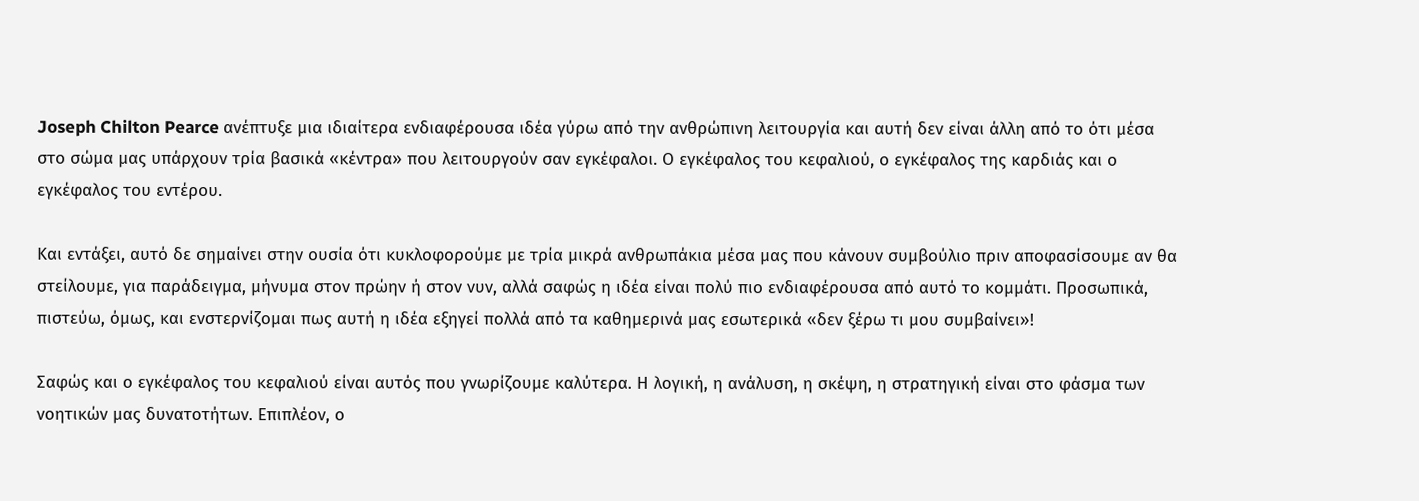Joseph Chilton Pearce ανέπτυξε μια ιδιαίτερα ενδιαφέρουσα ιδέα γύρω από την ανθρώπινη λειτουργία και αυτή δεν είναι άλλη από το ότι μέσα στο σώμα μας υπάρχουν τρία βασικά «κέντρα» που λειτουργούν σαν εγκέφαλοι. Ο εγκέφαλος του κεφαλιού, ο εγκέφαλος της καρδιάς και ο εγκέφαλος του εντέρου.

Και εντάξει, αυτό δε σημαίνει στην ουσία ότι κυκλοφορούμε με τρία μικρά ανθρωπάκια μέσα μας που κάνουν συμβούλιο πριν αποφασίσουμε αν θα στείλουμε, για παράδειγμα, μήνυμα στον πρώην ή στον νυν, αλλά σαφώς η ιδέα είναι πολύ πιο ενδιαφέρουσα από αυτό το κομμάτι. Προσωπικά, πιστεύω, όμως, και ενστερνίζομαι πως αυτή η ιδέα εξηγεί πολλά από τα καθημερινά μας εσωτερικά «δεν ξέρω τι μου συμβαίνει»!

Σαφώς και ο εγκέφαλος του κεφαλιού είναι αυτός που γνωρίζουμε καλύτερα. Η λογική, η ανάλυση, η σκέψη, η στρατηγική είναι στο φάσμα των νοητικών μας δυνατοτήτων. Επιπλέον, ο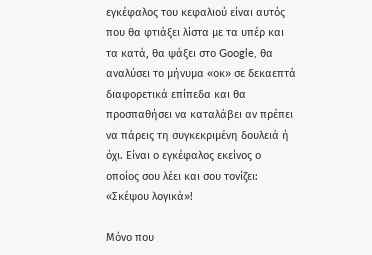εγκέφαλος του κεφαλιού είναι αυτός που θα φτιάξει λίστα με τα υπέρ και τα κατά, θα ψάξει στο Google, θα αναλύσει το μήνυμα «οκ» σε δεκαεπτά διαφορετικά επίπεδα και θα προσπαθήσει να καταλάβει αν πρέπει να πάρεις τη συγκεκριμένη δουλειά ή όχι. Είναι ο εγκέφαλος εκείνος ο οποίος σου λέει και σου τονίζει: «Σκέψου λογικά»!

Μόνο που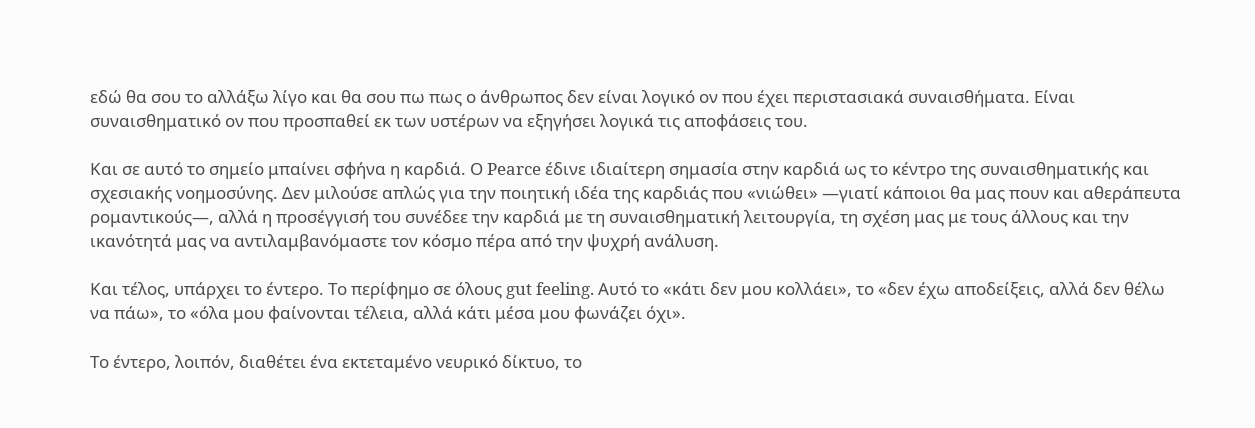εδώ θα σου το αλλάξω λίγο και θα σου πω πως ο άνθρωπος δεν είναι λογικό ον που έχει περιστασιακά συναισθήματα. Είναι συναισθηματικό ον που προσπαθεί εκ των υστέρων να εξηγήσει λογικά τις αποφάσεις του.

Και σε αυτό το σημείο μπαίνει σφήνα η καρδιά. Ο Pearce έδινε ιδιαίτερη σημασία στην καρδιά ως το κέντρο της συναισθηματικής και σχεσιακής νοημοσύνης. Δεν μιλούσε απλώς για την ποιητική ιδέα της καρδιάς που «νιώθει» —γιατί κάποιοι θα μας πουν και αθεράπευτα ρομαντικούς—, αλλά η προσέγγισή του συνέδεε την καρδιά με τη συναισθηματική λειτουργία, τη σχέση μας με τους άλλους και την ικανότητά μας να αντιλαμβανόμαστε τον κόσμο πέρα από την ψυχρή ανάλυση.

Και τέλος, υπάρχει το έντερο. Το περίφημο σε όλους gut feeling. Αυτό το «κάτι δεν μου κολλάει», το «δεν έχω αποδείξεις, αλλά δεν θέλω να πάω», το «όλα μου φαίνονται τέλεια, αλλά κάτι μέσα μου φωνάζει όχι».

Το έντερο, λοιπόν, διαθέτει ένα εκτεταμένο νευρικό δίκτυο, το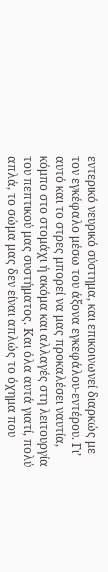εντερικό νευρικό σύστημα, και επικοινωνεί διαρκώς με τον εγκέφαλο μέσω του άξονα εγκεφάλου-εντέρου. Γι’ αυτό και το στρες μπορεί να μας προκαλέσει ναυτία, κόμπο στο στομάχι ή ακόμα και αλλαγές στη λειτουργία του πεπτικού μας συστήματος. Και όλα αυτά γιατί, πολύ απλά, το σώμα μας δεν είναι απλώς το όχημα που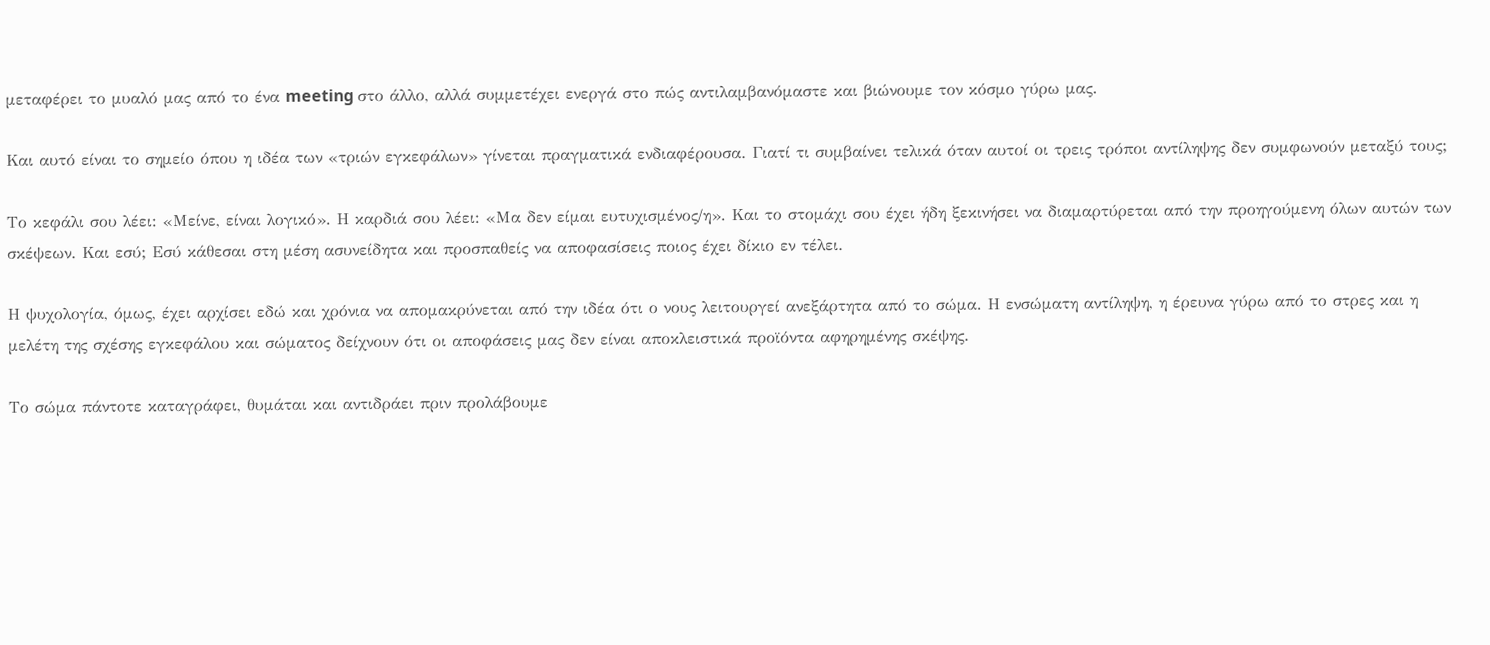μεταφέρει το μυαλό μας από το ένα meeting στο άλλο, αλλά συμμετέχει ενεργά στο πώς αντιλαμβανόμαστε και βιώνουμε τον κόσμο γύρω μας.

Και αυτό είναι το σημείο όπου η ιδέα των «τριών εγκεφάλων» γίνεται πραγματικά ενδιαφέρουσα. Γιατί τι συμβαίνει τελικά όταν αυτοί οι τρεις τρόποι αντίληψης δεν συμφωνούν μεταξύ τους;

Το κεφάλι σου λέει: «Μείνε, είναι λογικό». Η καρδιά σου λέει: «Μα δεν είμαι ευτυχισμένος/η». Και το στομάχι σου έχει ήδη ξεκινήσει να διαμαρτύρεται από την προηγούμενη όλων αυτών των σκέψεων. Και εσύ; Εσύ κάθεσαι στη μέση ασυνείδητα και προσπαθείς να αποφασίσεις ποιος έχει δίκιο εν τέλει.

Η ψυχολογία, όμως, έχει αρχίσει εδώ και χρόνια να απομακρύνεται από την ιδέα ότι ο νους λειτουργεί ανεξάρτητα από το σώμα. Η ενσώματη αντίληψη, η έρευνα γύρω από το στρες και η μελέτη της σχέσης εγκεφάλου και σώματος δείχνουν ότι οι αποφάσεις μας δεν είναι αποκλειστικά προϊόντα αφηρημένης σκέψης.

Το σώμα πάντοτε καταγράφει, θυμάται και αντιδράει πριν προλάβουμε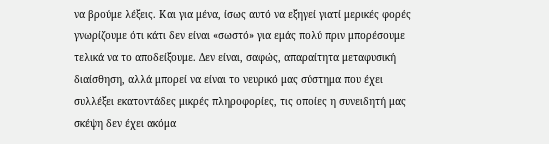να βρούμε λέξεις. Και για μένα, ίσως αυτό να εξηγεί γιατί μερικές φορές γνωρίζουμε ότι κάτι δεν είναι «σωστό» για εμάς πολύ πριν μπορέσουμε τελικά να το αποδείξουμε. Δεν είναι, σαφώς, απαραίτητα μεταφυσική διαίσθηση, αλλά μπορεί να είναι το νευρικό μας σύστημα που έχει συλλέξει εκατοντάδες μικρές πληροφορίες, τις οποίες η συνειδητή μας σκέψη δεν έχει ακόμα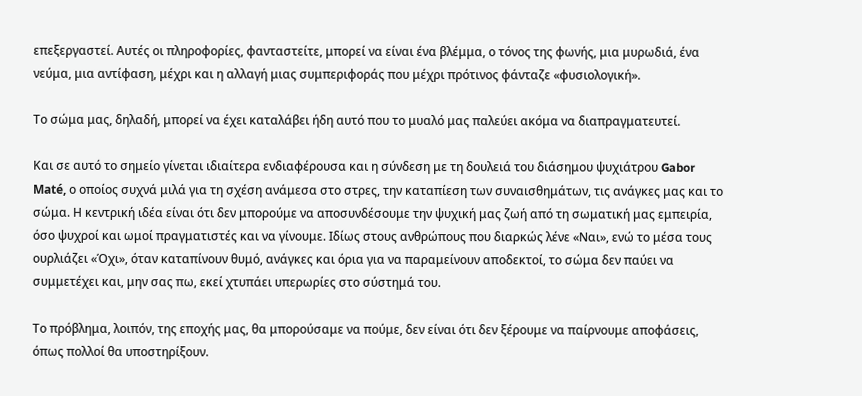επεξεργαστεί. Αυτές οι πληροφορίες, φανταστείτε, μπορεί να είναι ένα βλέμμα, ο τόνος της φωνής, μια μυρωδιά, ένα νεύμα, μια αντίφαση, μέχρι και η αλλαγή μιας συμπεριφοράς που μέχρι πρότινος φάνταζε «φυσιολογική».

Το σώμα μας, δηλαδή, μπορεί να έχει καταλάβει ήδη αυτό που το μυαλό μας παλεύει ακόμα να διαπραγματευτεί.

Και σε αυτό το σημείο γίνεται ιδιαίτερα ενδιαφέρουσα και η σύνδεση με τη δουλειά του διάσημου ψυχιάτρου Gabor Maté, ο οποίος συχνά μιλά για τη σχέση ανάμεσα στο στρες, την καταπίεση των συναισθημάτων, τις ανάγκες μας και το σώμα. Η κεντρική ιδέα είναι ότι δεν μπορούμε να αποσυνδέσουμε την ψυχική μας ζωή από τη σωματική μας εμπειρία, όσο ψυχροί και ωμοί πραγματιστές και να γίνουμε. Ιδίως στους ανθρώπους που διαρκώς λένε «Ναι», ενώ το μέσα τους ουρλιάζει «Όχι», όταν καταπίνουν θυμό, ανάγκες και όρια για να παραμείνουν αποδεκτοί, το σώμα δεν παύει να συμμετέχει και, μην σας πω, εκεί χτυπάει υπερωρίες στο σύστημά του.

Το πρόβλημα, λοιπόν, της εποχής μας, θα μπορούσαμε να πούμε, δεν είναι ότι δεν ξέρουμε να παίρνουμε αποφάσεις, όπως πολλοί θα υποστηρίξουν.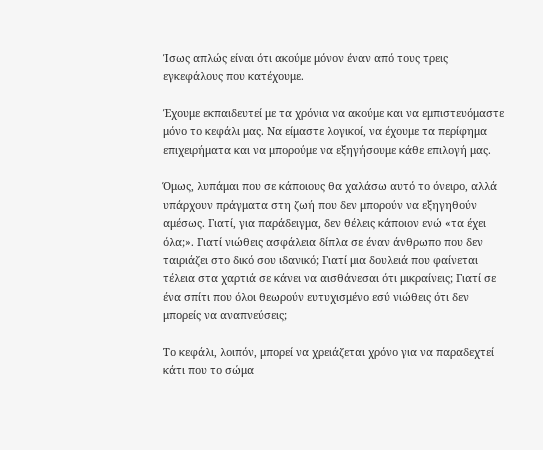Ίσως απλώς είναι ότι ακούμε μόνον έναν από τους τρεις εγκεφάλους που κατέχουμε.

Έχουμε εκπαιδευτεί με τα χρόνια να ακούμε και να εμπιστευόμαστε μόνο το κεφάλι μας. Να είμαστε λογικοί, να έχουμε τα περίφημα επιχειρήματα και να μπορούμε να εξηγήσουμε κάθε επιλογή μας.

Όμως, λυπάμαι που σε κάποιους θα χαλάσω αυτό το όνειρο, αλλά υπάρχουν πράγματα στη ζωή που δεν μπορούν να εξηγηθούν αμέσως. Γιατί, για παράδειγμα, δεν θέλεις κάποιον ενώ «τα έχει όλα;». Γιατί νιώθεις ασφάλεια δίπλα σε έναν άνθρωπο που δεν ταιριάζει στο δικό σου ιδανικό; Γιατί μια δουλειά που φαίνεται τέλεια στα χαρτιά σε κάνει να αισθάνεσαι ότι μικραίνεις; Γιατί σε ένα σπίτι που όλοι θεωρούν ευτυχισμένο εσύ νιώθεις ότι δεν μπορείς να αναπνεύσεις;

Το κεφάλι, λοιπόν, μπορεί να χρειάζεται χρόνο για να παραδεχτεί κάτι που το σώμα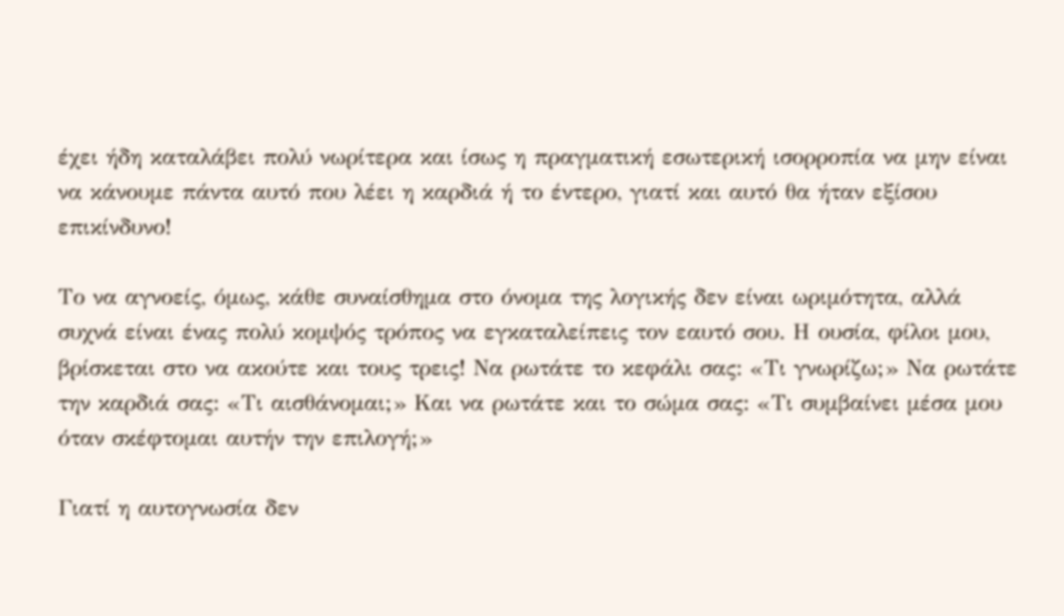έχει ήδη καταλάβει πολύ νωρίτερα και ίσως η πραγματική εσωτερική ισορροπία να μην είναι να κάνουμε πάντα αυτό που λέει η καρδιά ή το έντερο, γιατί και αυτό θα ήταν εξίσου επικίνδυνο!

Το να αγνοείς, όμως, κάθε συναίσθημα στο όνομα της λογικής δεν είναι ωριμότητα, αλλά συχνά είναι ένας πολύ κομψός τρόπος να εγκαταλείπεις τον εαυτό σου. Η ουσία, φίλοι μου, βρίσκεται στο να ακούτε και τους τρεις! Να ρωτάτε το κεφάλι σας: «Τι γνωρίζω;» Να ρωτάτε την καρδιά σας: «Τι αισθάνομαι;» Και να ρωτάτε και το σώμα σας: «Τι συμβαίνει μέσα μου όταν σκέφτομαι αυτήν την επιλογή;»

Γιατί η αυτογνωσία δεν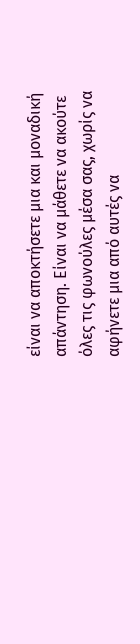είναι να αποκτήσετε μια και μοναδική απάντηση. Είναι να μάθετε να ακούτε όλες τις φωνούλες μέσα σας, χωρίς να αφήνετε μια από αυτές να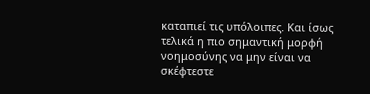καταπιεί τις υπόλοιπες. Και ίσως τελικά η πιο σημαντική μορφή νοημοσύνης να μην είναι να σκέφτεστε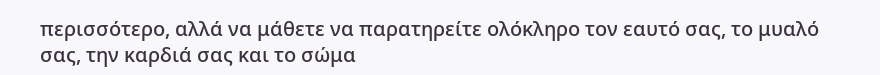περισσότερο, αλλά να μάθετε να παρατηρείτε ολόκληρο τον εαυτό σας, το μυαλό σας, την καρδιά σας και το σώμα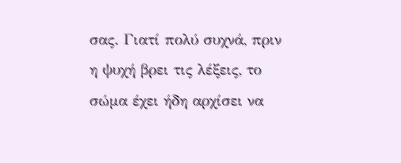σας. Γιατί πολύ συχνά, πριν η ψυχή βρει τις λέξεις, το σώμα έχει ήδη αρχίσει να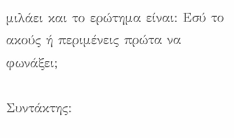μιλάει και το ερώτημα είναι: Εσύ το ακούς ή περιμένεις πρώτα να φωνάξει;

Συντάκτης: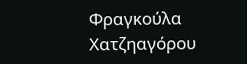Φραγκούλα Χατζηαγόρου